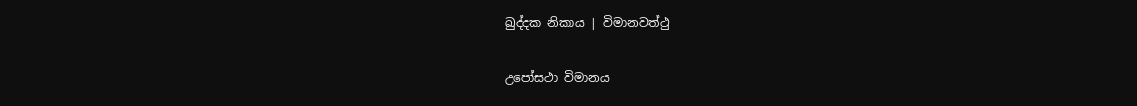ඛුද්දක නිකාය | විමානවත්ථු

උපෝසථා විමානය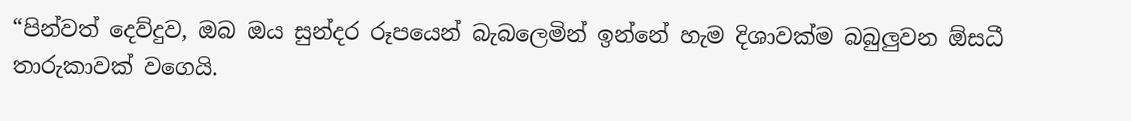“පින්වත් දෙව්දුව, ඔබ ඔය සුන්දර රූපයෙන් බැබලෙමින් ඉන්නේ හැම දිශාවක්ම බබුලුවන ඕසධී තාරුකාවක් වගෙයි.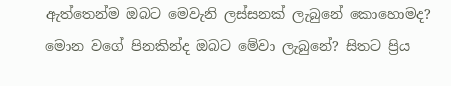ඇත්තෙන්ම ඔබට මෙවැනි ලස්සනක් ලැබුනේ කොහොමද? මොන වගේ පිනකින්ද ඔබට මේවා ලැබුනේ? සිතට ප්‍රිය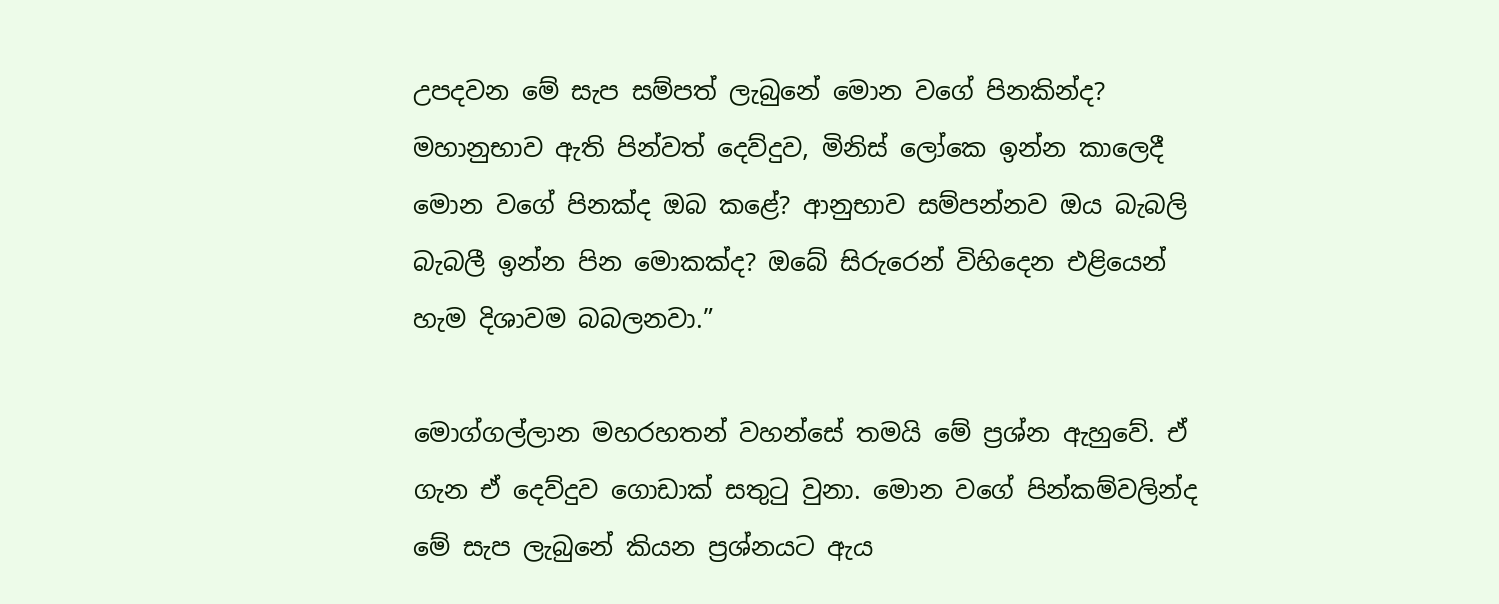උපදවන මේ සැප සම්පත් ලැබුනේ මොන වගේ පිනකින්ද? මහානුභාව ඇති පින්වත් දෙව්දුව, මිනිස් ලෝකෙ ඉන්න කාලෙදී මොන වගේ පිනක්ද ඔබ කළේ? ආනුභාව සම්පන්නව ඔය බැබලි බැබලී ඉන්න පින මොකක්ද? ඔබේ සිරුරෙන් විහිදෙන එළියෙන් හැම දිශාවම බබලනවා.”

මොග්ගල්ලාන මහරහතන් වහන්සේ තමයි මේ ප්‍රශ්න ඇහුවේ. ඒ ගැන ඒ දෙව්දුව ගොඩාක් සතුටු වුනා. මොන වගේ පින්කම්වලින්ද මේ සැප ලැබුනේ කියන ප්‍රශ්නයට ඇය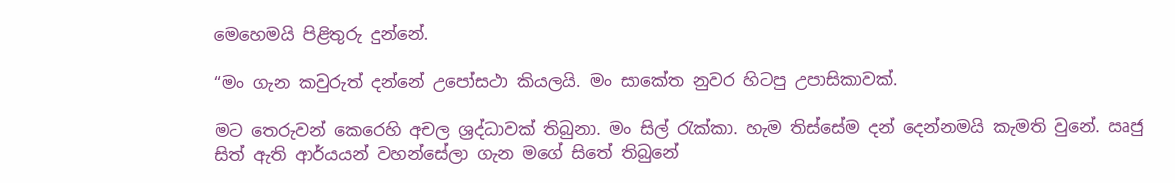මෙහෙමයි පිළිතුරු දුන්නේ.

“මං ගැන කවුරුත් දන්නේ උපෝසථා කියලයි. මං සාකේත නුවර හිටපු උපාසිකාවක්.

මට තෙරුවන් කෙරෙහි අචල ශ්‍රද්ධාවක් තිබුනා. මං සිල් රැක්කා. හැම තිස්සේම දන් දෙන්නමයි කැමති වුනේ. ඍජු සිත් ඇති ආර්යයන් වහන්සේලා ගැන මගේ සිතේ තිබුනේ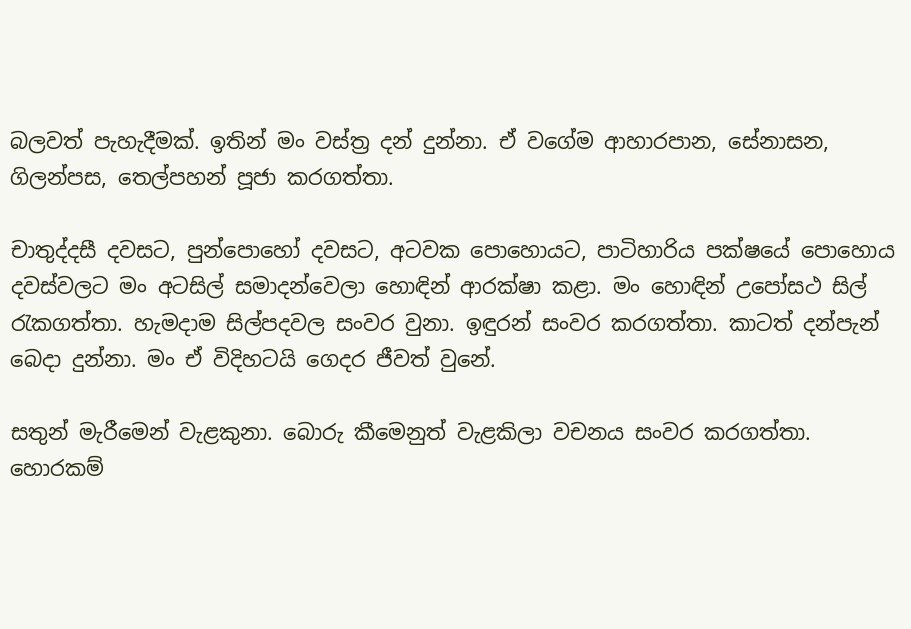බලවත් පැහැදීමක්. ඉතින් මං වස්ත්‍ර දන් දුන්නා. ඒ වගේම ආහාරපාන, සේනාසන, ගිලන්පස, තෙල්පහන් පූජා කරගත්තා.

චාතුද්දසී දවසට, පුන්පොහෝ දවසට, අටවක පොහොයට, පාටිහාරිය පක්ෂයේ පොහොය දවස්වලට මං අටසිල් සමාදන්වෙලා හොඳින් ආරක්ෂා කළා. මං හොඳින් උපෝසථ සිල් රැකගත්තා. හැමදාම සිල්පදවල සංවර වුනා. ඉඳුරන් සංවර කරගත්තා. කාටත් දන්පැන් බෙදා දුන්නා. මං ඒ විදිහටයි ගෙදර ජීවත් වුනේ.

සතුන් මැරීමෙන් වැළකුනා. බොරු කීමෙනුත් වැළකිලා වචනය සංවර කරගත්තා. හොරකම්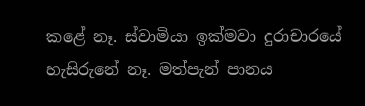කළේ නෑ. ස්වාමියා ඉක්මවා දුරාචාරයේ හැසිරුනේ නෑ. මත්පැන් පානය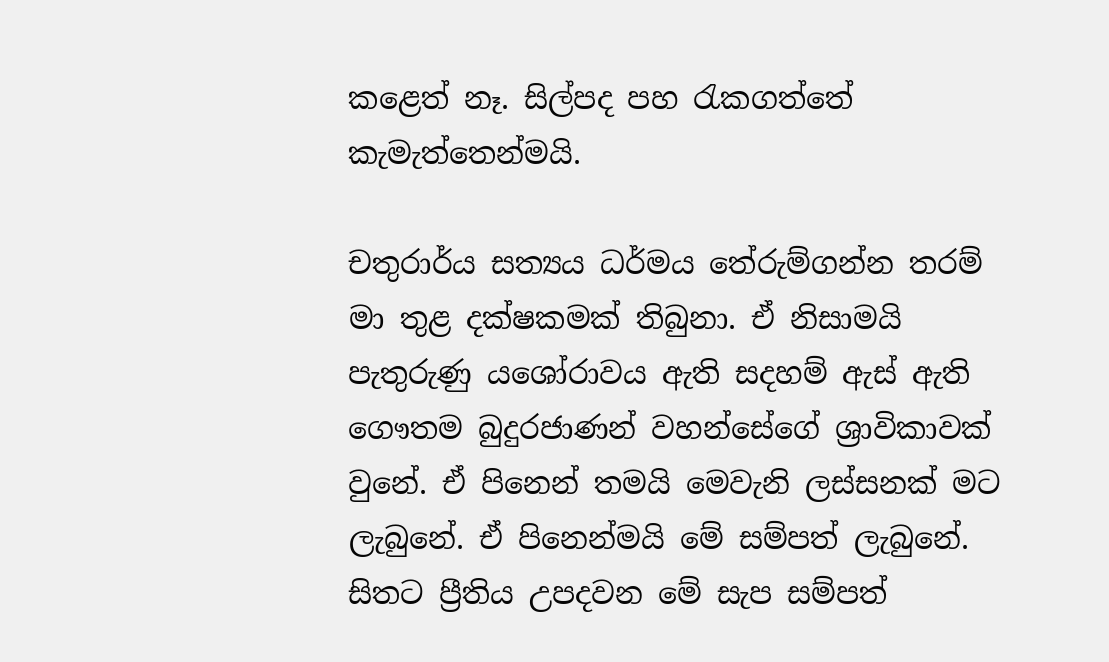කළෙත් නෑ. සිල්පද පහ රැකගත්තේ කැමැත්තෙන්මයි.

චතුරාර්ය සත්‍යය ධර්මය තේරුම්ගන්න තරම් මා තුළ දක්ෂකමක් තිබුනා. ඒ නිසාමයි පැතුරුණු යශෝරාවය ඇති සදහම් ඇස් ඇති ගෞතම බුදුරජාණන් වහන්සේගේ ශ්‍රාවිකාවක් වුනේ. ඒ පිනෙන් තමයි මෙවැනි ලස්සනක් මට ලැබුනේ. ඒ පිනෙන්මයි මේ සම්පත් ලැබුනේ. සිතට ප්‍රීතිය උපදවන මේ සැප සම්පත්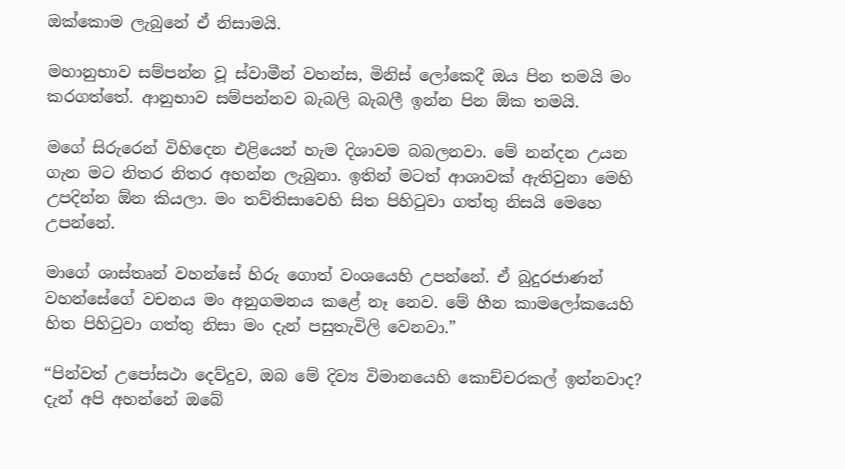ඔක්කොම ලැබුනේ ඒ නිසාමයි.

මහානුභාව සම්පන්න වූ ස්වාමීන් වහන්ස, මිනිස් ලෝකෙදී ඔය පින තමයි මං කරගත්තේ. ආනුභාව සම්පන්නව බැබලි බැබලී ඉන්න පින ඕක තමයි.

මගේ සිරුරෙන් විහිදෙන එළියෙන් හැම දිශාවම බබලනවා. මේ නන්දන උයන ගැන මට නිතර නිතර අහන්න ලැබුනා. ඉතින් මටත් ආශාවක් ඇතිවුනා මෙහි උපදින්න ඕන කියලා. මං තව්තිසාවෙහි සිත පිහිටුවා ගත්තු නිසයි මෙහෙ උපන්නේ.

මාගේ ශාස්තෘන් වහන්සේ හිරු ගොත් වංශයෙහි උපන්නේ. ඒ බුදුරජාණන් වහන්සේගේ වචනය මං අනුගමනය කළේ නෑ නෙව. මේ හීන කාමලෝකයෙහි හිත පිහිටුවා ගත්තු නිසා මං දැන් පසුතැවිලි වෙනවා.”

“පින්වත් උපෝසථා දෙව්දුව, ඔබ මේ දිව්‍ය විමානයෙහි කොච්චරකල් ඉන්නවාද? දැන් අපි අහන්නේ ඔබේ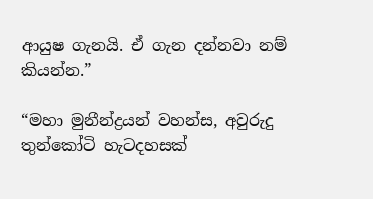ආයුෂ ගැනයි. ඒ ගැන දන්නවා නම් කියන්න.”

“මහා මුනීන්ද්‍රයන් වහන්ස, අවුරුදු තුන්කෝටි හැටදහසක්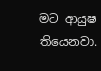මට ආයුෂ තියෙනවා.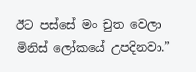ඊට පස්සේ මං චුත වෙලා මිනිස් ලෝකයේ උපදිනවා.”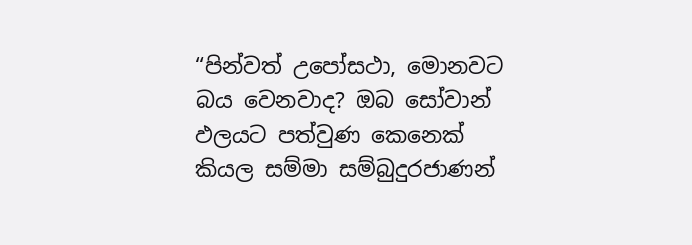“පින්වත් උපෝසථා, මොනවට බය වෙනවාද? ඔබ සෝවාන් ඵලයට පත්වුණ කෙනෙක් කියල සම්මා සම්බුදුරජාණන්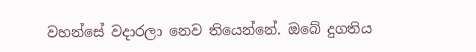වහන්සේ වදාරලා නෙව තියෙන්නේ. ඔබේ දුගතිය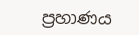ප්‍රහාණය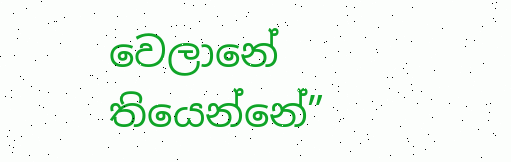වෙලානේ තියෙන්නේ”